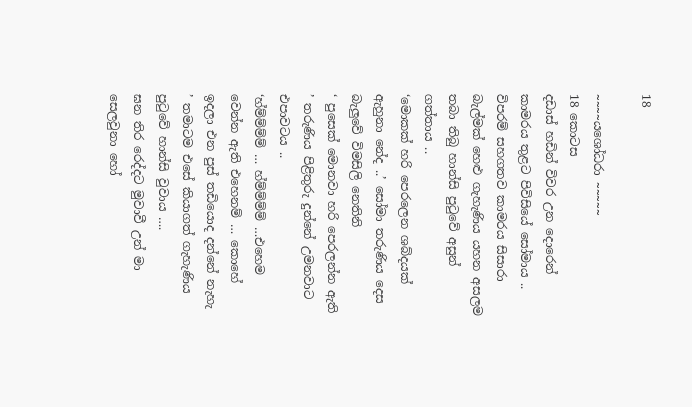18

~~~~යශෝධරා ~~~~~
18 කොටස
දඩාස් හඩින් විවර උන දොරෙන් කාමරය තුළට පිවිසියේ සෝමාය .. විපරම් සහගතව කාමරය සිසාරා බැල්මක් හෙළු ගැහැණිය යහන අසලම තබා තිබු හාන්සි පුටුවේ අසුන් ගත්තාය ..
‘මොකක් හරි පෙරලෙන ශබ්දයක් ඇහුනා නේද ..’ සෝමා තරුණිය දෙස බැලුවේ විමසිලි නෙතිනි
‘ පුසෙක් මොනවා හරි පෙරලන්න ඇති ’ තරුණිය පිළිතුරු දුන්නේ උමනවාට එපාවටය ..
‘හ්ම්ම්ම්ම් … හ්ම්ම්ම්ම් …එහෙම වෙන්න ඇති එහෙනම් … කොහේ ඉදලා එන පුස් තඩියොද දන්නේ නැහැ ’ තමාටම එසේ කියාගත් ගැහැණිය පුටුවේ හාන්සි වුවාය ….
ඝන තිර රෙද්දට මුවාවී උන් මා සෙලවුනා හෝ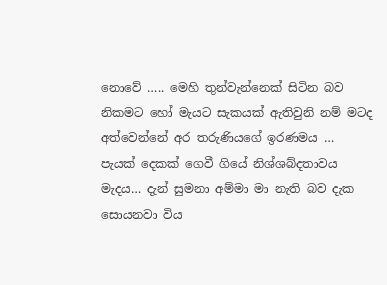නොවේ ….. මෙහි තුන්වැන්නෙක් සිටින බව නිකමට හෝ මැයට සැකයක් ඇතිවුනි නම් මටද අත්වෙන්නේ අර තරුණියගේ ඉරණමය …
පැයක් දෙකක් ගෙවී ගියේ නිශ්ශබ්දතාවය මැදය… දැන් සුමනා අම්මා මා නැති බව දැක සොයනවා විය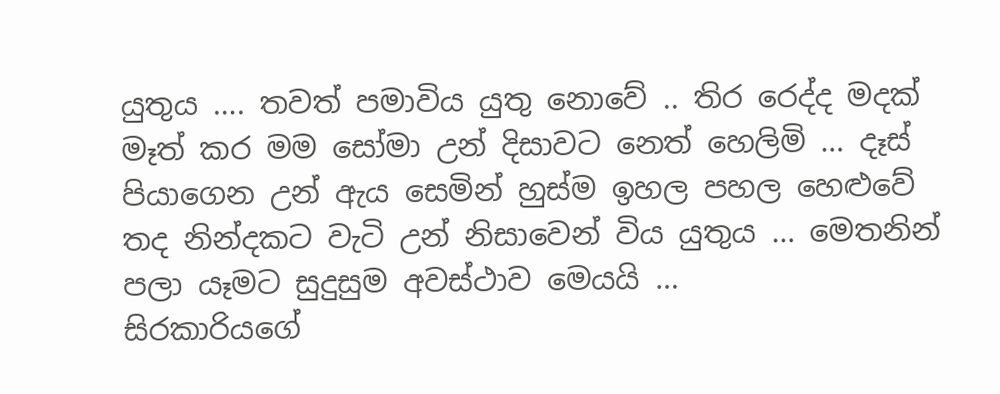යුතුය …. තවත් පමාවිය යුතු නොවේ .. තිර රෙද්ද මදක් මෑත් කර මම සෝමා උන් දිසාවට නෙත් හෙලිමි … දෑස් පියාගෙන උන් ඇය සෙමින් හුස්ම ඉහල පහල හෙළුවේ තද නින්දකට වැටි උන් නිසාවෙන් විය යුතුය … මෙතනින් පලා යෑමට සුදුසුම අවස්ථාව මෙයයි …
සිරකාරියගේ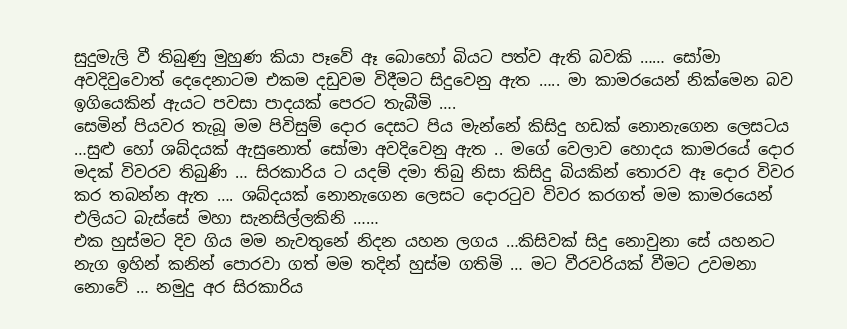සුදුමැලි වී තිබුණු මුහුණ කියා පෑවේ ඈ බොහෝ බියට පත්ව ඇති බවකි …… සෝමා අවදිවුවොත් දෙදෙනාටම එකම දඩුවම විදීමට සිදුවෙනු ඇත ….. මා කාමරයෙන් නික්මෙන බව ඉගියෙකින් ඇයට පවසා පාදයක් පෙරට තැබීමි ….
සෙමින් පියවර තැබූ මම පිවිසුම් දොර දෙසට පිය මැන්නේ කිසිදු හඩක් නොනැගෙන ලෙසටය …සුළු හෝ ශබ්දයක් ඇසුනොත් සෝමා අවදිවෙනු ඇත .. මගේ වෙලාව හොදය කාමරයේ දොර මදක් විවරව තිබුණි … සිරකාරිය ට යදම් දමා තිබු නිසා කිසිදු බියකින් තොරව ඈ දොර විවර කර තබන්න ඇත …. ශබ්දයක් නොනැගෙන ලෙසට දොරටුව විවර කරගත් මම කාමරයෙන් එලියට බැස්සේ මහා සැනසිල්ලකිනි ……
එක හුස්මට දිව ගිය මම නැවතුනේ නිදන යහන ලගය …කිසිවක් සිදු නොවුනා සේ යහනට නැග ඉහින් කනින් පොරවා ගත් මම තදින් හුස්ම ගතිමි … මට වීරවරියක් වීමට උවමනා නොවේ … නමුදු අර සිරකාරිය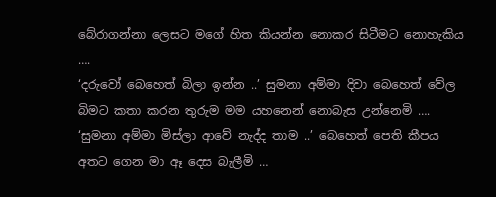බේරාගන්නා ලෙසට මගේ හිත කියන්න නොකර සිටීමට නොහැකිය ….
‘දරුවෝ බෙහෙත් බිලා ඉන්න ..’ සුමනා අම්මා දිවා බෙහෙත් වේල බිමට කතා කරන තුරුම මම යහනෙන් නොබැස උන්නෙමි ….
‘සුමනා අම්මා මිස්ලා ආවේ නැද්ද තාම ..’ බෙහෙත් පෙති කීපය අතට ගෙන මා ඈ දෙස බැලීමි …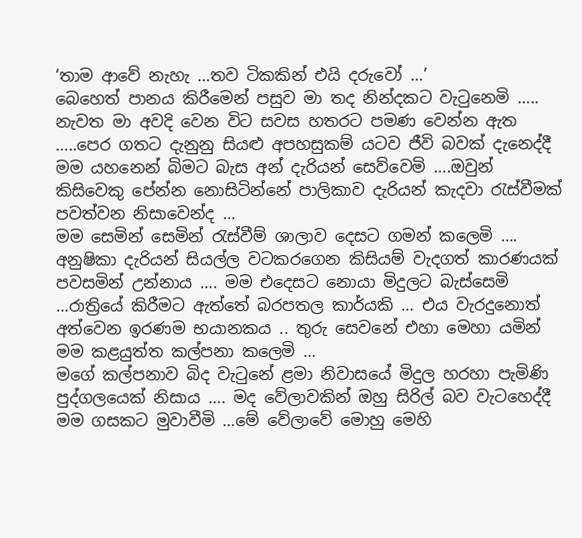‘තාම ආවේ නැහැ …තව ටිකකින් එයි දරුවෝ …’
බෙහෙත් පානය කිරීමෙන් පසුව මා තද නින්දකට වැටුනෙමි ….. නැවත මා අවදි වෙන විට සවස හතරට පමණ වෙන්න ඇත …..පෙර ගතට දැනුනු සියළු අපහසුකම් යටව ජීවි බවක් දැනෙද්දී මම යහනෙන් බිමට බැස අන් දැරියන් සෙව්වෙමි ….ඔවුන් කිසිවෙකු පේන්න නොසිටින්නේ පාලිකාව දැරියන් කැදවා රැස්වීමක් පවත්වන නිසාවෙන්ද …
මම සෙමින් සෙමින් රැස්වීම් ශාලාව දෙසට ගමන් කලෙමි …. අනුෂිකා දැරියන් සියල්ල වටකරගෙන කිසියම් වැදගත් කාරණයක් පවසමින් උන්නාය …. මම එදෙසට නොයා මිදුලට බැස්සෙමි …රාත්‍රියේ කිරීමට ඇත්තේ බරපතල කාර්යකි … එය වැරදුනොත් අත්වෙන ඉරණම භයානකය .. තුරු සෙවනේ එහා මෙහා යමින් මම කළයුත්ත කල්පනා කලෙමි …
මගේ කල්පනාව බිද වැටුනේ ළමා නිවාසයේ මිදුල හරහා පැමිණි පුද්ගලයෙක් නිසාය …. මද වේලාවකින් ඔහු සිරිල් බව වැටහෙද්දී මම ගසකට මුවාවීමි …මේ වේලාවේ මොහු මෙහි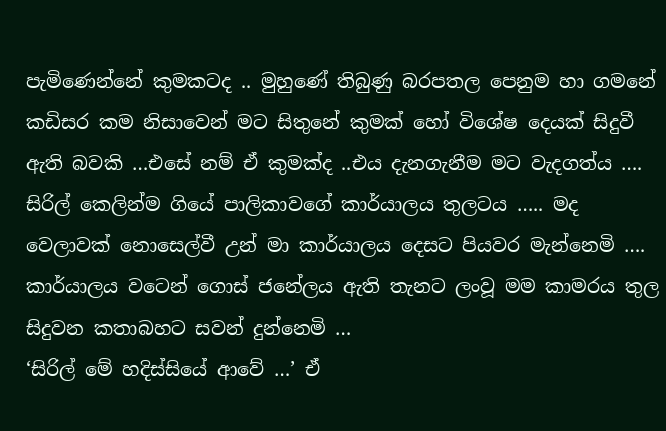පැමිණෙන්නේ කුමකටද .. මුහුණේ තිබුණු බරපතල පෙනුම හා ගමනේ කඩිසර කම නිසාවෙන් මට සිතුනේ කුමක් හෝ විශේෂ දෙයක් සිදුවී ඇති බවකි …එසේ නම් ඒ කුමක්ද ..එය දැනගැනීම මට වැදගත්ය ….
සිරිල් කෙලින්ම ගියේ පාලිකාවගේ කාර්යාලය තුලටය ….. මද වෙලාවක් නොසෙල්වී උන් මා කාර්යාලය දෙසට පියවර මැන්නෙමි …. කාර්යාලය වටෙන් ගොස් ජනේලය ඇති තැනට ලංවූ මම කාමරය තුල සිදුවන කතාබහට සවන් දුන්නෙමි …
‘සිරිල් මේ හදිස්සියේ ආවේ …’ ඒ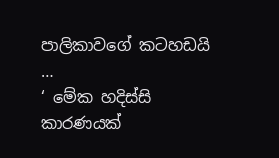පාලිකාවගේ කටහඩයි …
‘ මේක හදිස්සි කාරණයක්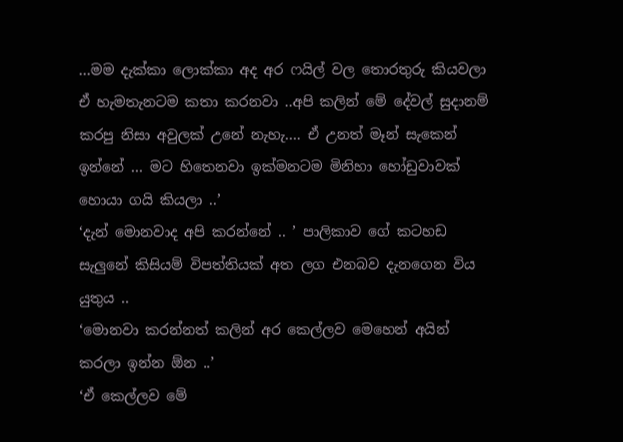…මම දැක්කා ලොක්කා අද අර ෆයිල් වල තොරතුරු කියවලා ඒ හැමතැනටම කතා කරනවා ..අපි කලින් මේ දේවල් සුදානම් කරපු නිසා අවුලක් උනේ නැහැ…. ඒ උනත් මෑන් සැකෙන් ඉන්නේ … මට හිතෙනවා ඉක්මනටම මිනිහා හෝඩුවාවක් හොයා ගයි කියලා ..’
‘දැන් මොනවාද අපි කරන්නේ .. ’ පාලිකාව ගේ කටහඩ සැලුනේ කිසියම් විපත්තියක් අත ලග එනබව දැනගෙන විය යුතුය ..
‘මොනවා කරන්නත් කලින් අර කෙල්ලව මෙහෙන් අයින් කරලා ඉන්න ඕන ..’
‘ඒ කෙල්ලව මේ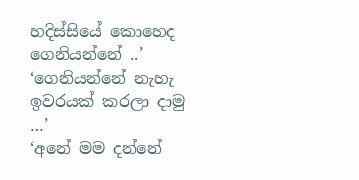හදිස්සියේ කොහෙද ගෙනියන්නේ ..’
‘ගෙනියන්නේ නැහැ ඉවරයක් කරලා දාමු …’
‘අනේ මම දන්නේ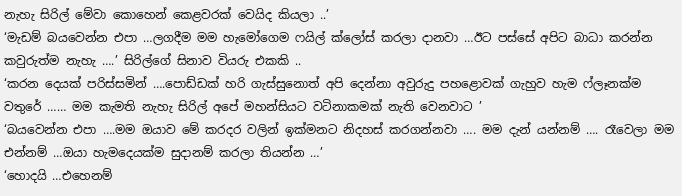නැහැ සිරිල් මේවා කොහෙන් කෙළවරක් වෙයිද කියලා ..’
‘මැඩම් බයවෙන්න එපා …ලගදීම මම හැමෝගෙම ෆයිල් ක්ලෝස් කරලා දානවා …ඊට පස්සේ අපිට බාධා කරන්න කවුරුත්ම නැහැ ….’ සිරිල්ගේ සිනාව වියරු එකකි ..
‘කරන දෙයක් පරිස්සමින් ….පොඩ්ඩක් හරි ගැස්සුනොත් අපි දෙන්නා අවුරුදු පහළොවක් ගැහුව හැම ෆ්ලෑනක්ම වතුරේ …… මම කැමති නැහැ සිරිල් අපේ මහන්සියට වටිනාකමක් නැති වෙනවාට ’
‘බයවෙන්න එපා ….මම ඔයාව මේ කරදර වලින් ඉක්මනට නිදහස් කරගන්නවා …. මම දැන් යන්නම් …. රෑවෙලා මම එන්නම් …ඔයා හැමදෙයක්ම සුදානම් කරලා තියන්න …’
‘හොදයි …එහෙනම්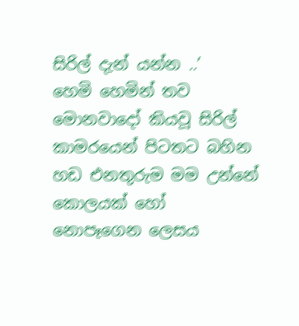සිරිල් දැන් යන්න ..’
හෙමි හෙමින් තව මොනවාදෝ කියවූ සිරිල් කාමරයෙන් පිටතට බහින හඩ එනතුරුම මම උන්නේ කොලයක් හෝ නොපෑගෙන ලෙසය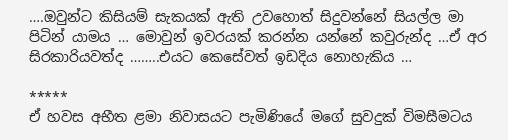….ඔවුන්ට කිසියම් සැකයක් ඇති උවහොත් සිදුවන්නේ සියල්ල මා පිටින් යාමය … මොවුන් ඉවරයක් කරන්න යන්නේ කවුරුන්ද …ඒ අර සිරකාරියවත්ද ……..එයට කෙසේවත් ඉඩදිය නොහැකිය …

*****
ඒ හවස අභීත ළමා නිවාසයට පැමිණියේ මගේ සුවදුක් විමසීමටය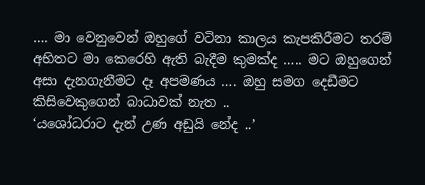…. මා වෙනුවෙන් ඔහුගේ වටිනා කාලය කැපකිරීමට තරම් අභිතට මා කෙරෙහි ඇති බැදීම කුමක්ද ….. මට ඔහුගෙන් අසා දැනගැනීමට දෑ අපමණය …. ඔහු සමග දෙඩීමට කිසිවෙකුගෙන් බාධාවක් නැත ..
‘යශෝධරාට දැන් උණ අඩුයි නේද ..’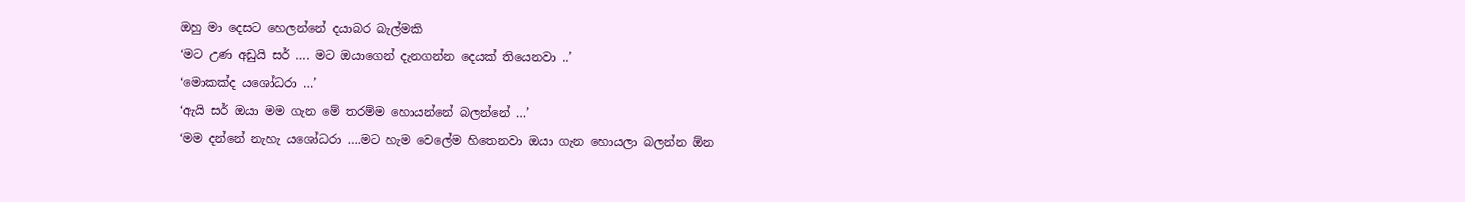ඔහු මා දෙසට හෙලන්නේ දයාබර බැල්මකි
‘මට උණ අඩුයි සර් …. මට ඔයාගෙන් දැනගන්න දෙයක් තියෙනවා ..’
‘මොකක්ද යශෝධරා …’
‘ඇයි සර් ඔයා මම ගැන මේ තරම්ම හොයන්නේ බලන්නේ …’
‘මම දන්නේ නැහැ යශෝධරා ….මට හැම වෙලේම හිතෙනවා ඔයා ගැන හොයලා බලන්න ඕන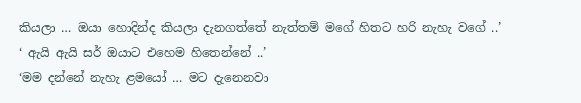කියලා … ඔයා හොදින්ද කියලා දැනගත්තේ නැත්තම් මගේ හිතට හරි නැහැ වගේ ..’
‘ ඇයි ඇයි සර් ඔයාට එහෙම හිතෙන්නේ ..’
‘මම දන්නේ නැහැ ළමයෝ … මට දැනෙනවා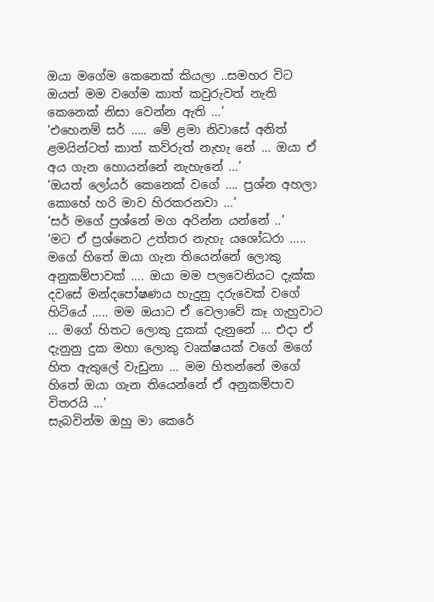ඔයා මගේම කෙනෙක් කියලා ..සමහර විට ඔයත් මම වගේම කාත් කවුරුවත් නැති කෙනෙක් නිසා වෙන්න ඇති …’
‘එහෙනම් සර් ….. මේ ළමා නිවාසේ අනිත් ළමයින්ටත් කාත් කව්රුත් නැහැ නේ … ඔයා ඒ අය ගැන හොයන්නේ නැහැනේ …’
‘ඔයත් ලෝයර් කෙනෙක් වගේ …. ප්‍රශ්න අහලා කොහේ හරි මාව හිරකරනවා …’
‘සර් මගේ ප්‍රශ්නේ මග අරින්න යන්නේ ..’
‘මට ඒ ප්‍රශ්නෙට උත්තර නැහැ යශෝධරා ….. මගේ හිතේ ඔයා ගැන තියෙන්නේ ලොකු අනුකම්පාවක් …. ඔයා මම පලවෙනියට දැක්ක දවසේ මන්දපෝෂණය හැදුනු දරුවෙක් වගේ හිටියේ ….. මම ඔයාට ඒ වෙලාවේ කෑ ගැහුවාට … මගේ හිතට ලොකු දුකක් දැනුනේ … එදා ඒ දැනුනු දුක මහා ලොකු වෘක්ෂයක් වගේ මගේ හිත ඇතුලේ වැඩුනා … මම හිතන්නේ මගේ හිතේ ඔයා ගැන තියෙන්නේ ඒ අනුකම්පාව විතරයි …’
සැබවින්ම ඔහු මා කෙරේ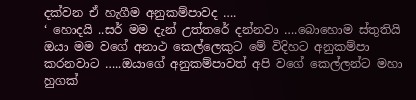දක්වන ඒ හැගීම අනුකම්පාවද ….
‘ හොදයි ..සර් මම දැන් උත්තරේ දන්නවා ….බොහොම ස්තුතියි ඔයා මම වගේ අනාථ කෙල්ලෙකුට මේ විදිහට අනුකම්පා කරනවාට …..ඔයාගේ අනුකම්පාවත් අපි වගේ කෙල්ලන්ට මහා හුගක්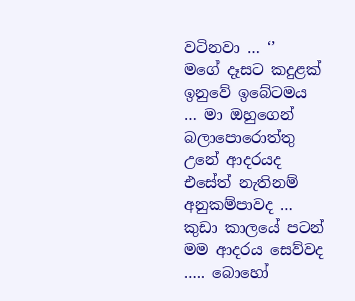වටිනවා … ‘’
මගේ දෑසට කදුළක් ඉනුවේ ඉබේටමය … මා ඔහුගෙන් බලාපොරොත්තු උනේ ආදරයද එසේත් නැතිනම් අනුකම්පාවද … කුඩා කාලයේ පටන් මම ආදරය සෙව්වද ….. බොහෝ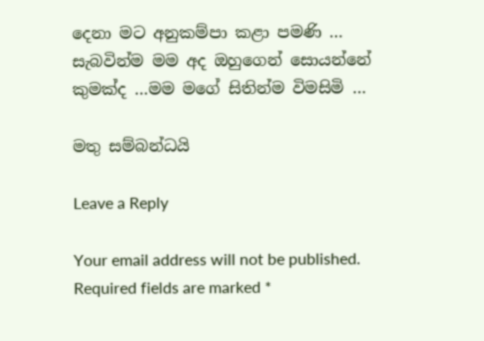දෙනා මට අනුකම්පා කළා පමණි … සැබවින්ම මම අද ඔහුගෙන් සොයන්නේ කුමක්ද …මම මගේ සිතින්ම විමසිමි …

මතු සම්බන්ධයි

Leave a Reply

Your email address will not be published. Required fields are marked *